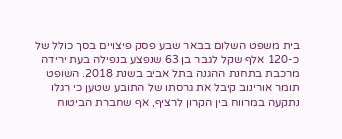בית משפט השלום בבאר שבע פסק פיצויים בסך כולל של כ-120 אלף שקל לגבר בן 63 שנפצע בנפילה בעת ירידה מרכבת בתחנת ההגנה בתל אביב בשנת 2018. השופט תומר אורינוב קיבל את גרסתו של התובע שטען כי רגלו נתקעה במרווח בין הקרון לרציף, אף שחברת הביטוח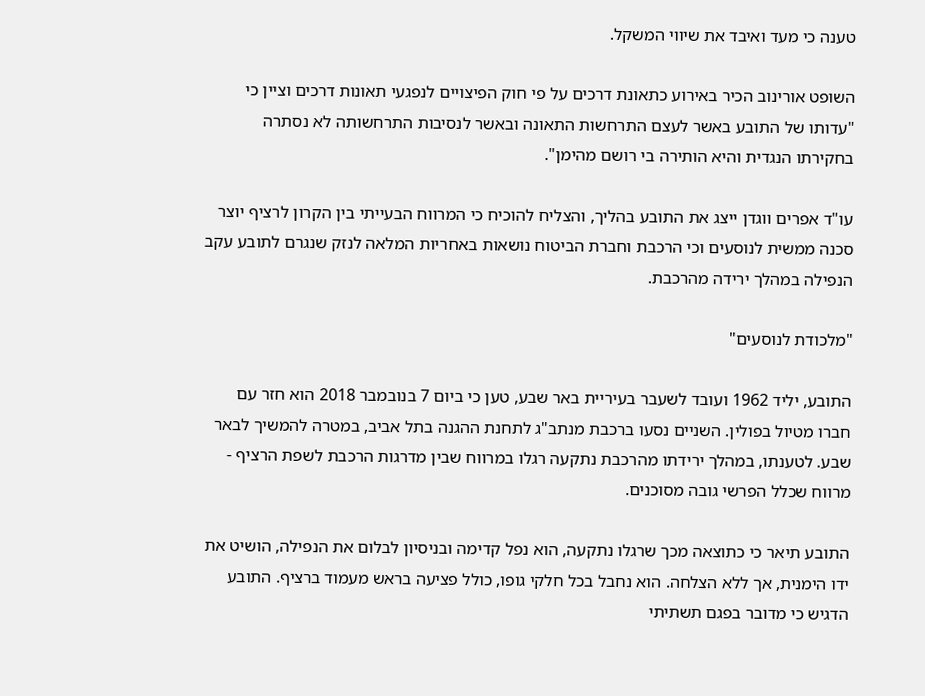טענה כי מעד ואיבד את שיווי המשקל.

השופט אורינוב הכיר באירוע כתאונת דרכים על פי חוק הפיצויים לנפגעי תאונות דרכים וציין כי "עדותו של התובע באשר לעצם התרחשות התאונה ובאשר לנסיבות התרחשותה לא נסתרה בחקירתו הנגדית והיא הותירה בי רושם מהימן".

עו"ד אפרים ווגדן ייצג את התובע בהליך, והצליח להוכיח כי המרווח הבעייתי בין הקרון לרציף יוצר סכנה ממשית לנוסעים וכי הרכבת וחברת הביטוח נושאות באחריות המלאה לנזק שנגרם לתובע עקב הנפילה במהלך ירידה מהרכבת.

"מלכודת לנוסעים"

התובע, יליד 1962 ועובד לשעבר בעיריית באר שבע, טען כי ביום 7 בנובמבר 2018 הוא חזר עם חברו מטיול בפולין. השניים נסעו ברכבת מנתב"ג לתחנת ההגנה בתל אביב, במטרה להמשיך לבאר שבע. לטענתו, במהלך ירידתו מהרכבת נתקעה רגלו במרווח שבין מדרגות הרכבת לשפת הרציף - מרווח שכלל הפרשי גובה מסוכנים.

התובע תיאר כי כתוצאה מכך שרגלו נתקעה, הוא נפל קדימה ובניסיון לבלום את הנפילה, הושיט את ידו הימנית, אך ללא הצלחה. הוא נחבל בכל חלקי גופו, כולל פציעה בראש מעמוד ברציף. התובע הדגיש כי מדובר בפגם תשתיתי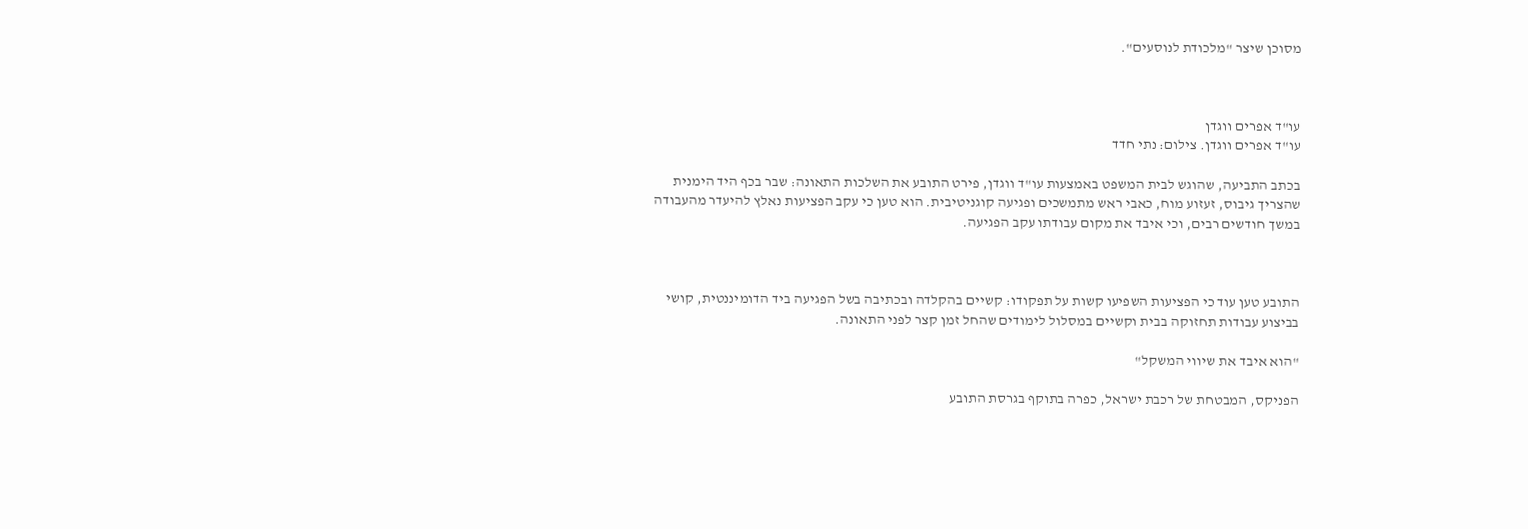מסוכן שיצר "מלכודת לנוסעים".



עו"ד אפרים ווגדן
עו"ד אפרים ווגדן. צילום: נתי חדד

בכתב התביעה, שהוגש לבית המשפט באמצעות עו"ד ווגדן, פירט התובע את השלכות התאונה: שבר בכף היד הימנית שהצריך גיבוס, זעזוע מוח, כאבי ראש מתמשכים ופגיעה קוגניטיבית. הוא טען כי עקב הפציעות נאלץ להיעדר מהעבודה במשך חודשים רבים, וכי איבד את מקום עבודתו עקב הפגיעה.



התובע טען עוד כי הפציעות השפיעו קשות על תפקודו: קשיים בהקלדה ובכתיבה בשל הפגיעה ביד הדומיננטית, קושי בביצוע עבודות תחזוקה בבית וקשיים במסלול לימודים שהחל זמן קצר לפני התאונה.

"הוא איבד את שיווי המשקל"

הפניקס, המבטחת של רכבת ישראל, כפרה בתוקף בגרסת התובע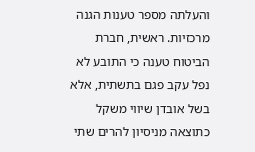והעלתה מספר טענות הגנה מרכזיות. ראשית, חברת הביטוח טענה כי התובע לא נפל עקב פגם בתשתית, אלא בשל אובדן שיווי משקל כתוצאה מניסיון להרים שתי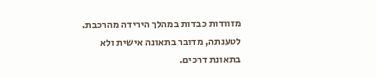מזוודות כבדות במהלך הירידה מהרכבת. לטענתה, מדובר בתאונה אישית ולא בתאונת דרכים.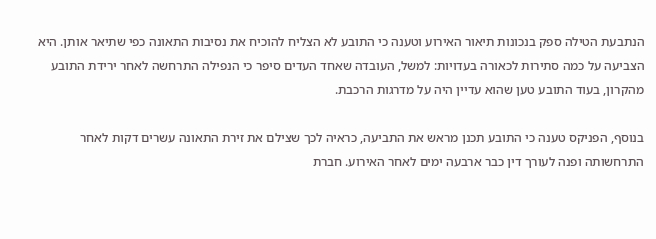הנתבעת הטילה ספק בנכונות תיאור האירוע וטענה כי התובע לא הצליח להוכיח את נסיבות התאונה כפי שתיאר אותן. היא הצביעה על כמה סתירות לכאורה בעדויות: למשל, העובדה שאחד העדים סיפר כי הנפילה התרחשה לאחר ירידת התובע מהקרון, בעוד התובע טען שהוא עדיין היה על מדרגות הרכבת.

בנוסף, הפניקס טענה כי התובע תכנן מראש את התביעה, כראיה לכך שצילם את זירת התאונה עשרים דקות לאחר התרחשותה ופנה לעורך דין כבר ארבעה ימים לאחר האירוע. חברת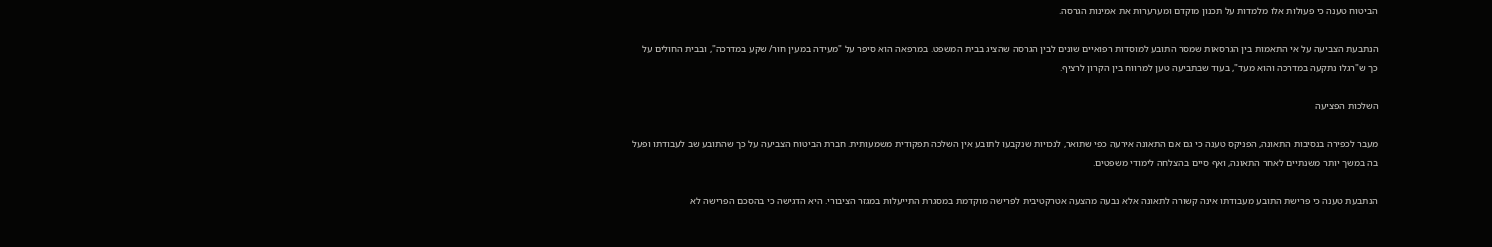הביטוח טענה כי פעולות אלו מלמדות על תכנון מוקדם ומערערות את אמינות הגרסה.

הנתבעת הצביעה על אי התאמות בין הגרסאות שמסר התובע למוסדות רפואיים שונים לבין הגרסה שהציג בבית המשפט. במרפאה הוא סיפר על "מעידה במעין חור/ שקע במדרכה", ובבית החולים על כך ש"רגלו נתקעה במדרכה והוא מעד", בעוד שבתביעה טען למרווח בין הקרון לרציף.

השלכות הפציעה

מעבר לכפירה בנסיבות התאונה, הפניקס טענה כי גם אם התאונה אירעה כפי שתואר, לנכויות שנקבעו לתובע אין השלכה תפקודית משמעותית. חברת הביטוח הצביעה על כך שהתובע שב לעבודתו ופעל בה במשך יותר משנתיים לאחר התאונה, ואף סיים בהצלחה לימודי משפטים.

הנתבעת טענה כי פרישת התובע מעבודתו אינה קשורה לתאונה אלא נבעה מהצעה אטרקטיבית לפרישה מוקדמת במסגרת התייעלות במגזר הציבורי. היא הדגישה כי בהסכם הפרישה לא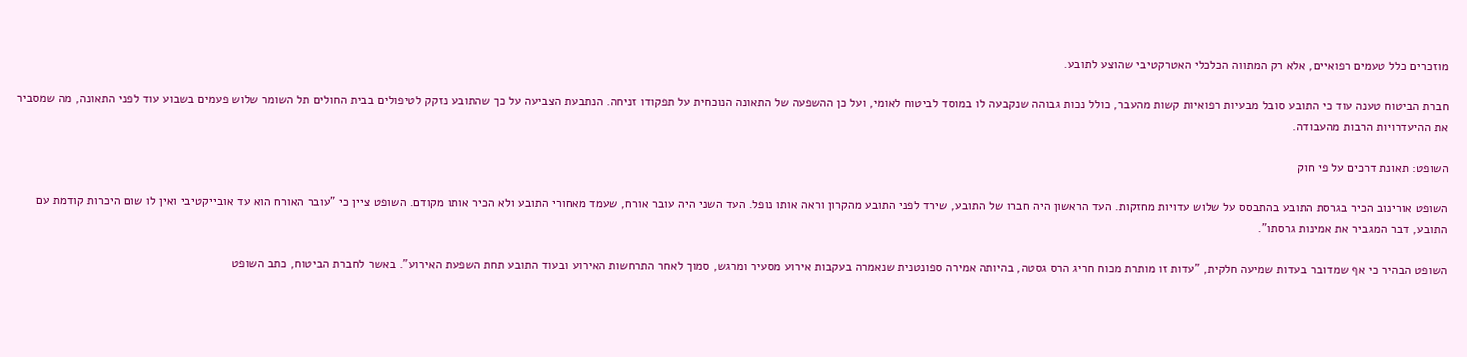מוזכרים כלל טעמים רפואיים, אלא רק המתווה הכלכלי האטרקטיבי שהוצע לתובע.

חברת הביטוח טענה עוד כי התובע סובל מבעיות רפואיות קשות מהעבר, כולל נכות גבוהה שנקבעה לו במוסד לביטוח לאומי, ועל כן ההשפעה של התאונה הנוכחית על תפקודו זניחה. הנתבעת הצביעה על כך שהתובע נזקק לטיפולים בבית החולים תל השומר שלוש פעמים בשבוע עוד לפני התאונה, מה שמסביר את ההיעדרויות הרבות מהעבודה.

השופט: תאונת דרכים על פי חוק

השופט אורינוב הכיר בגרסת התובע בהתבסס על שלוש עדויות מחזקות. העד הראשון היה חברו של התובע, שירד לפני התובע מהקרון וראה אותו נופל. העד השני היה עובר אורח, שעמד מאחורי התובע ולא הכיר אותו מקודם. השופט ציין כי "עובר האורח הוא עד אובייקטיבי ואין לו שום היכרות קודמת עם התובע, דבר המגביר את אמינות גרסתו".

השופט הבהיר כי אף שמדובר בעדות שמיעה חלקית, "עדות זו מותרת מכוח חריג הרס גסטה, בהיותה אמירה ספונטנית שנאמרה בעקבות אירוע מסעיר ומרגש, סמוך לאחר התרחשות האירוע ובעוד התובע תחת השפעת האירוע". באשר לחברת הביטוח, כתב השופט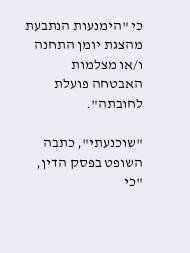כי "הימנעות הנתבעת מהצגת יומן התחנה ו/או מצלמות האבטחה פועלת לחובתה".

"שוכנעתי", כתבה השופט בפסק הדין, "כי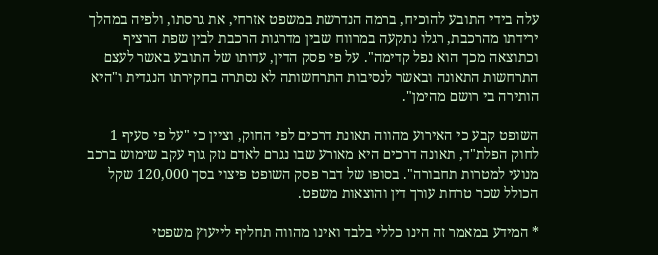עלה בידי התובע להוכיח, ברמה הנדרשת במשפט אזרחי, את גרסתו, ולפיה במהלך ירידתו מהרכבת, רגלו נתקעה במרווח שבין מדרגות הרכבת לבין שפת הרציף וכתוצאה מכך הוא נפל קדימה". על פי פסק הדין, עדותו של התובע באשר לעצם התרחשות התאונה ובאשר לנסיבות התרחשותה לא נסתרה בחקירתו הנגדית ו"היא הותירה בי רושם מהימן".

השופט קבע כי האירוע מהווה תאונת דרכים לפי החוק, וציין כי "על פי סעיף 1 לחוק הפלת"ד, תאונה דרכים היא מאורע שבו נגרם לאדם נזק גוף עקב שימוש ברכב מנועי למטרות תחבורה". בסופו של דבר פסק השופט פיצוי בסך 120,000 שקל הכולל שכר טרחת עורך דין והוצאות משפט.

* המידע במאמר זה הינו כללי בלבד ואינו מהווה תחליף לייעוץ משפטי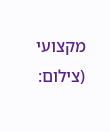מקצועי
(צילום: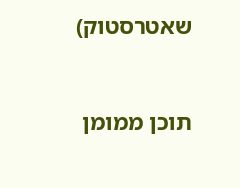שאטרסטוק)



תוכן ממומן